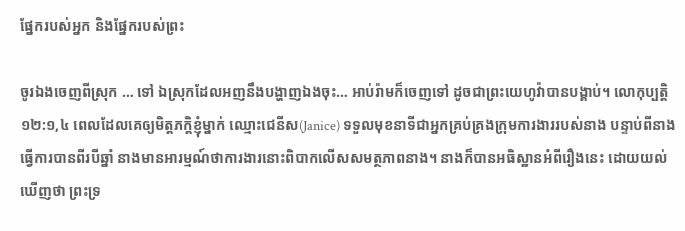ផ្នែករបស់អ្នក និងផ្នែករបស់ព្រះ

ចូរឯងចេញពីស្រុក … ទៅ ឯស្រុកដែលអញនឹងបង្ហាញឯងចុះ… អាប់រ៉ាមក៏ចេញទៅ ដូចជាព្រះយេហូវ៉ាបានបង្គាប់។ លោកុប្បត្ដិ ១២:១,៤ ពេលដែលគេឲ្យមិត្តភក្តិខ្ញុំម្នាក់ ឈ្មោះជេនីស(Janice) ទទួលមុខនាទីជាអ្នកគ្រប់គ្រងក្រុមការងាររបស់នាង បន្ទាប់ពីនាងធ្វើការបានពីរបីឆ្នាំ នាងមានអារម្មណ៍ថាការងារនោះពិបាកលើសសមត្ថភាពនាង។ នាងក៏បានអធិស្ឋានអំពីរឿងនេះ ដោយយល់ឃើញថា ព្រះទ្រ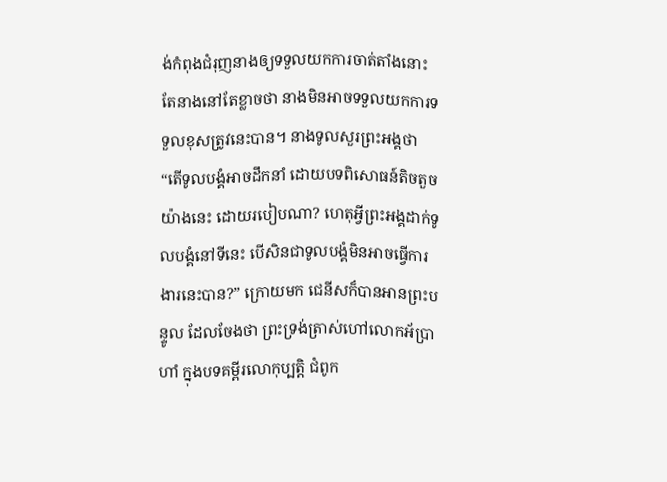ង់កំពុងជំរុញនាងឲ្យទទួលយកការចាត់តាំងនោះ តែនាងនៅតែខ្លាចថា នាងមិនអាចទទួលយកការទទួលខុសត្រូវនេះបាន។ នាងទូលសួរព្រះអង្គថា “តើទូលបង្គំអាចដឹកនាំ ដោយបទពិសោធន៍តិចតួចយ៉ាងនេះ ដោយរបៀបណា? ហេតុអ្វីព្រះអង្គដាក់ទូលបង្គំនៅទីនេះ បើសិនជាទូលបង្គំមិនអាចធ្វើការងារនេះបាន?” ក្រោយមក ជេនីសក៏បានអានព្រះបន្ទូល ដែលចែងថា ព្រះទ្រង់ត្រាស់ហៅលោកអ័ប្រាហាំ ក្នុងបទគម្ពីរលោកុប្បត្តិ ជំពូក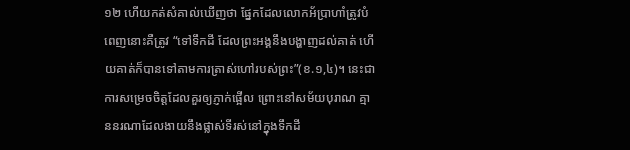១២ ហើយកត់សំគាល់ឃើញថា ផ្នែកដែលលោកអ័ប្រាហាំត្រូវបំពេញនោះគឺត្រូវ “ទៅទឹកដី ដែលព្រះអង្គនឹងបង្ហាញដល់គាត់ ហើយគាត់ក៏បានទៅតាមការត្រាស់ហៅរបស់ព្រះ”(ខ.១,៤)។ នេះជាការសម្រេចចិត្តដែលគួរឲ្យភ្ញាក់ផ្អើល ព្រោះនៅសម័យបុរាណ គ្មាននរណាដែលងាយនឹងផ្លាស់ទីរស់នៅក្នុងទឹកដី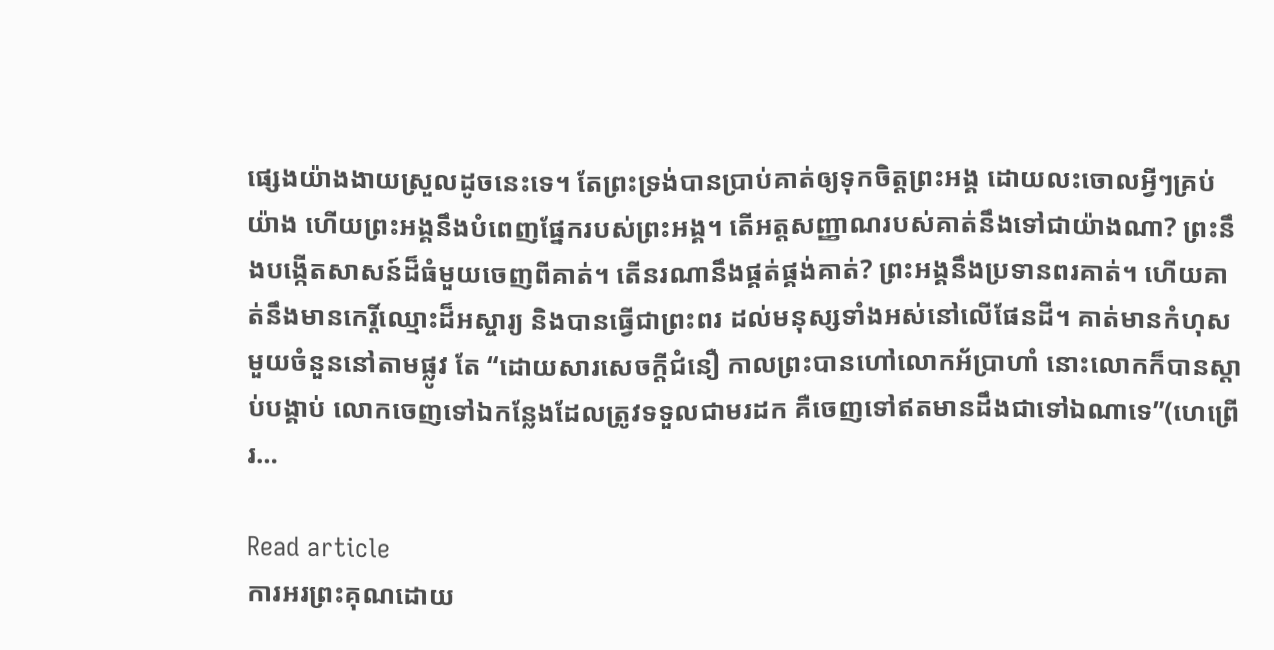ផ្សេងយ៉ាងងាយស្រួលដូចនេះទេ។ តែព្រះទ្រង់បានប្រាប់គាត់ឲ្យទុកចិត្តព្រះអង្គ ដោយលះចោលអ្វីៗគ្រប់យ៉ាង ហើយព្រះអង្គនឹងបំពេញផ្នែករបស់ព្រះអង្គ។ តើអត្តសញ្ញាណរបស់គាត់នឹងទៅជាយ៉ាងណា? ព្រះនឹងបង្កើតសាសន៍ដ៏ធំមួយចេញពីគាត់។ តើនរណានឹងផ្គត់ផ្គង់គាត់? ព្រះអង្គនឹងប្រទានពរគាត់។ ហើយគាត់នឹងមានកេរ្តិ៍ឈ្មោះដ៏អស្ចារ្យ និងបានធ្វើជាព្រះពរ ដល់មនុស្សទាំងអស់នៅលើផែនដី។ គាត់មានកំហុសមួយចំនួននៅតាមផ្លូវ តែ “ដោយសារសេចក្តីជំនឿ កាលព្រះបានហៅលោកអ័ប្រាហាំ នោះលោកក៏បានស្តាប់បង្គាប់ លោកចេញទៅឯកន្លែងដែលត្រូវទទួលជាមរដក គឺចេញទៅឥតមានដឹងជាទៅឯណាទេ”(ហេព្រើរ…

Read article
ការអរព្រះគុណដោយ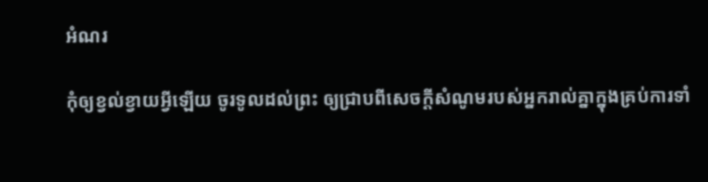អំណរ

កុំឲ្យខ្វល់ខ្វាយអ្វីឡើយ ចូរទូលដល់ព្រះ ឲ្យជ្រាបពីសេចក្តីសំណូមរបស់អ្នករាល់គ្នាក្នុងគ្រប់ការទាំ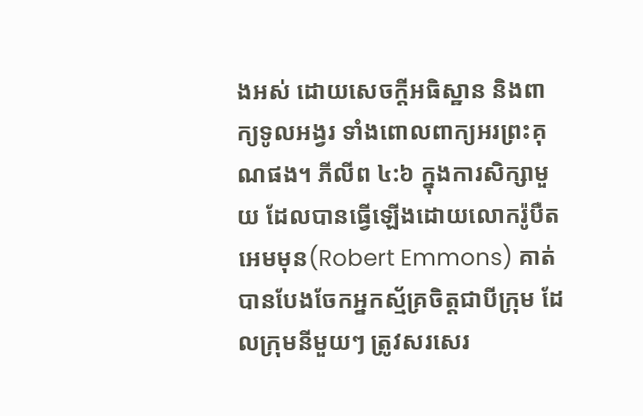ងអស់ ដោយសេចក្តីអធិស្ឋាន និងពាក្យទូលអង្វរ ទាំងពោលពាក្យអរព្រះគុណផង។ ភីលីព ៤:៦ ក្នុងការសិក្សាមួយ ដែលបានធ្វើឡើងដោយលោករ៉ូបឺត អេមមុន(Robert Emmons) គាត់បានបែងចែកអ្នកស្ម័គ្រចិត្តជាបីក្រុម ដែលក្រុមនីមួយៗ ត្រូវសរសេរ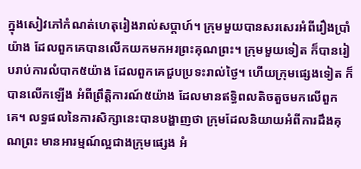ក្នុងសៀវភៅកំណត់ហេតុរៀងរាល់សប្តាហ៍។ ក្រុមមួយបានសរសេរអំពីរឿងប្រាំយ៉ាង ដែលពួកគេបានលើកយកមកអរព្រះគុណព្រះ។ ក្រុមមួយទៀត ក៏បានរៀបរាប់ការលំបាក៥យ៉ាង ដែលពួកគេជួបប្រទះរាល់ថ្ងៃ។ ហើយក្រុមផ្សេងទៀត ក៏បានលើកឡើង អំពីព្រឹត្តិការណ៍៥យ៉ាង ដែលមានឥទ្ធិពលតិចតួចមកលើពួកគេ។ លទ្ធផលនៃការសិក្សានេះបានបង្ហាញថា ក្រុមដែលនិយាយអំពីការដឹងគុណព្រះ មានអារម្មណ៍ល្អជាងក្រុមផ្សេង អំ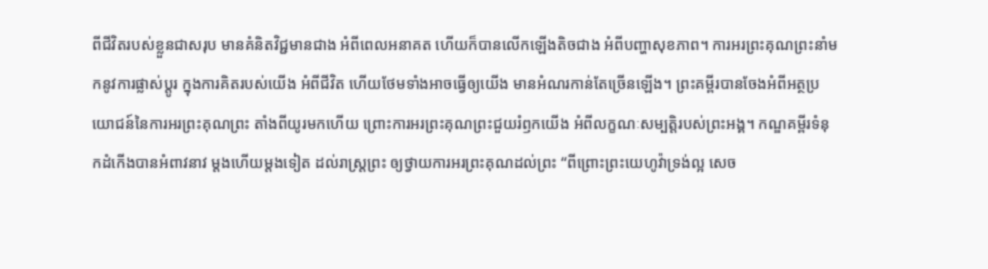ពីជីវិតរបស់ខ្លួនជាសរុប មានគំនិតវិជ្ជមានជាង អំពីពេលអនាគត ហើយក៏បានលើកឡើងតិចជាង អំពីបញ្ហាសុខភាព។ ការអរព្រះគុណព្រះនាំមកនូវការផ្លាស់ប្តូរ ក្នុងការគិតរបស់យើង អំពីជីវិត ហើយថែមទាំងអាចធ្វើឲ្យយើង មានអំណរកាន់តែច្រើនឡើង។ ព្រះគម្ពីរបានចែងអំពីអត្ថប្រយោជន៍នៃការអរព្រះគុណព្រះ តាំងពីយូរមកហើយ ព្រោះការអរព្រះគុណព្រះជួយរំឭកយើង អំពីលក្ខណៈសម្បត្តិរបស់ព្រះអង្គ។ កណ្ឌគម្ពីរទំនុកដំកើងបានអំពាវនាវ ម្តងហើយម្តងទៀត ដល់រាស្រ្តព្រះ ឲ្យថ្វាយការអរព្រះគុណដល់ព្រះ “ពីព្រោះព្រះយេហូវ៉ាទ្រង់ល្អ សេច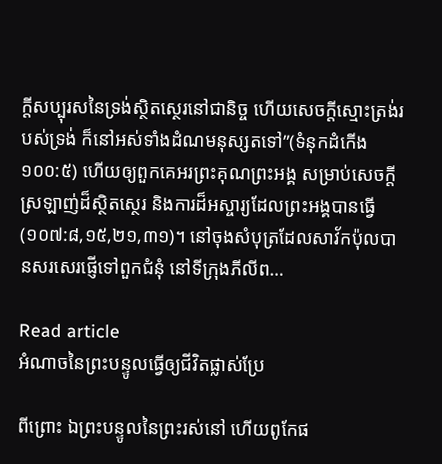ក្តីសប្បុរសនៃទ្រង់ស្ថិតស្ថេរនៅជានិច្ច ហើយសេចក្តីស្មោះត្រង់របស់ទ្រង់ ក៏នៅអស់ទាំងដំណមនុស្សតទៅ”(ទំនុកដំកើង ១០០:៥) ហើយឲ្យពួកគេអរព្រះគុណព្រះអង្គ សម្រាប់សេចក្តីស្រឡាញ់ដ៏ស្ថិតស្ថេរ និងការដ៏អស្ចារ្យដែលព្រះអង្គបានធ្វើ(១០៧:៨,១៥,២១,៣១)។ នៅចុងសំបុត្រដែលសាវ័កប៉ុលបានសរសេរផ្ញើទៅពួកជំនុំ នៅទីក្រុងភីលីព…

Read article
អំណាចនៃព្រះបន្ទូលធ្វើឲ្យជីវិតផ្លាស់ប្រែ

ពីព្រោះ ឯព្រះបន្ទូលនៃព្រះរស់នៅ ហើយពូកែផ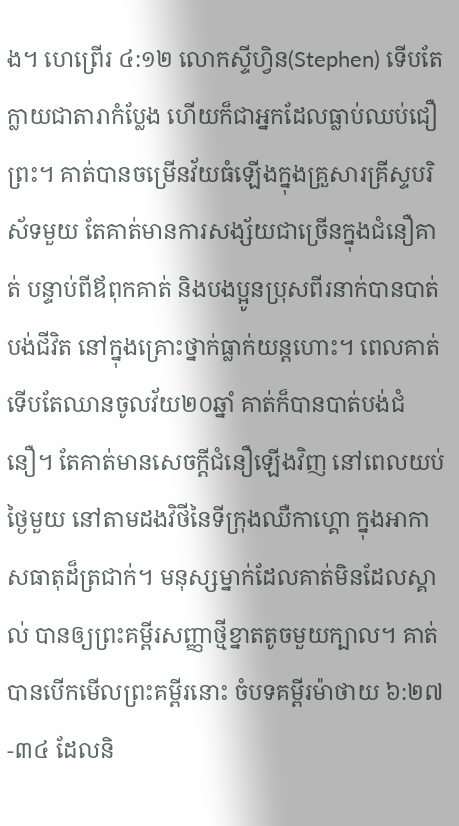ង។ ហេព្រើរ ៤:១២ លោកស្ទីហ្វិន(Stephen) ទើបតែក្លាយជាតារាកំប្លែង ហើយក៏ជាអ្នកដែលធ្លាប់ឈប់ជឿព្រះ។ គាត់បានចម្រើនវ័យធំឡើងក្នុងគ្រួសារគ្រីស្ទបរិស័ទមួយ តែគាត់មានការសង្ស័យជាច្រើនក្នុងជំនឿគាត់ បន្ទាប់ពីឪពុកគាត់ និងបងប្អូនប្រុសពីរនាក់បានបាត់បង់ជីវិត នៅក្នុងគ្រោះថ្នាក់ធ្លាក់យន្តហោះ។ ពេលគាត់ទើបតែឈានចូលវ័យ២០ឆ្នាំ គាត់ក៏បានបាត់បង់ជំនឿ។ តែគាត់មានសេចក្តីជំនឿឡើងវិញ នៅពេលយប់ថ្ងៃមួយ នៅតាមដងវិថីនៃទីក្រុងឈឺកាហ្គោ ក្នុងអាកាសធាតុដ៏ត្រជាក់។ មនុស្សម្នាក់ដែលគាត់មិនដែលស្គាល់ បានឲ្យព្រះគម្ពីរសញ្ញាថ្មីខ្នាតតូចមួយក្បាល។ គាត់បានបើកមើលព្រះគម្ពីរនោះ ចំបទគម្ពីរម៉ាថាយ ៦:២៧-៣៤ ដែលនិ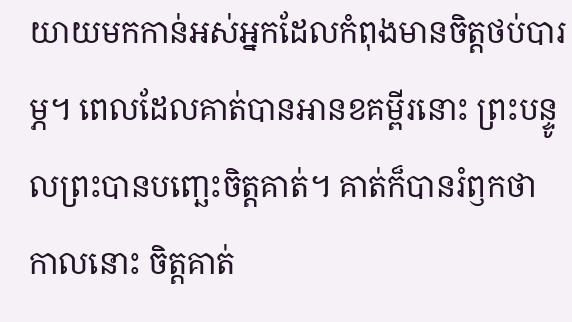យាយមកកាន់អស់អ្នកដែលកំពុងមានចិត្តថប់បារម្ភ។ ពេលដែលគាត់បានអានខគម្ពីរនោះ ព្រះបន្ទូលព្រះបានបញ្ឆេះចិត្តគាត់។ គាត់ក៏បានរំឭកថា កាលនោះ ចិត្តគាត់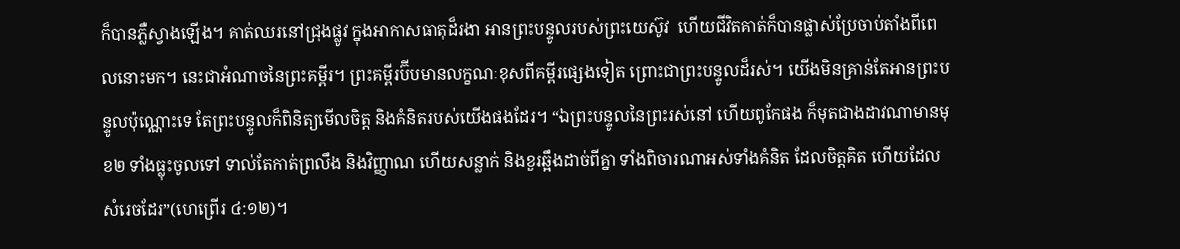ក៏បានភ្លឺស្វាងឡើង។ គាត់ឈរនៅជ្រុងផ្លូវ ក្នុងអាកាសធាតុដ៏រងា អានព្រះបន្ទូលរបស់ព្រះយេស៊ូវ  ហើយជីវិតគាត់ក៏បានផ្លាស់ប្រែចាប់តាំងពីពេលនោះមក។ នេះជាអំណាចនៃព្រះគម្ពីរ។ ព្រះគម្ពីរប៊ីបមានលក្ខណៈខុសពីគម្ពីរផ្សេងទៀត ព្រោះជាព្រះបន្ទូលដ៏រស់។ យើងមិនគ្រាន់តែអានព្រះបន្ទូលប៉ុណ្ណោះទេ តែព្រះបន្ទូលក៏ពិនិត្យមើលចិត្ត និងគំនិតរបស់យើងផងដែរ។ “ឯព្រះបន្ទូលនៃព្រះរស់នៅ ហើយពូកែផង ក៏មុតជាងដាវណាមានមុខ២ ទាំងធ្លុះចូលទៅ ទាល់តែកាត់ព្រលឹង និងវិញ្ញាណ ហើយសន្លាក់ និងខួរឆ្អឹងដាច់ពីគ្នា ទាំងពិចារណាអស់ទាំងគំនិត ដែលចិត្តគិត ហើយដែលសំរេចដែរ”(ហេព្រើរ ៤:១២)។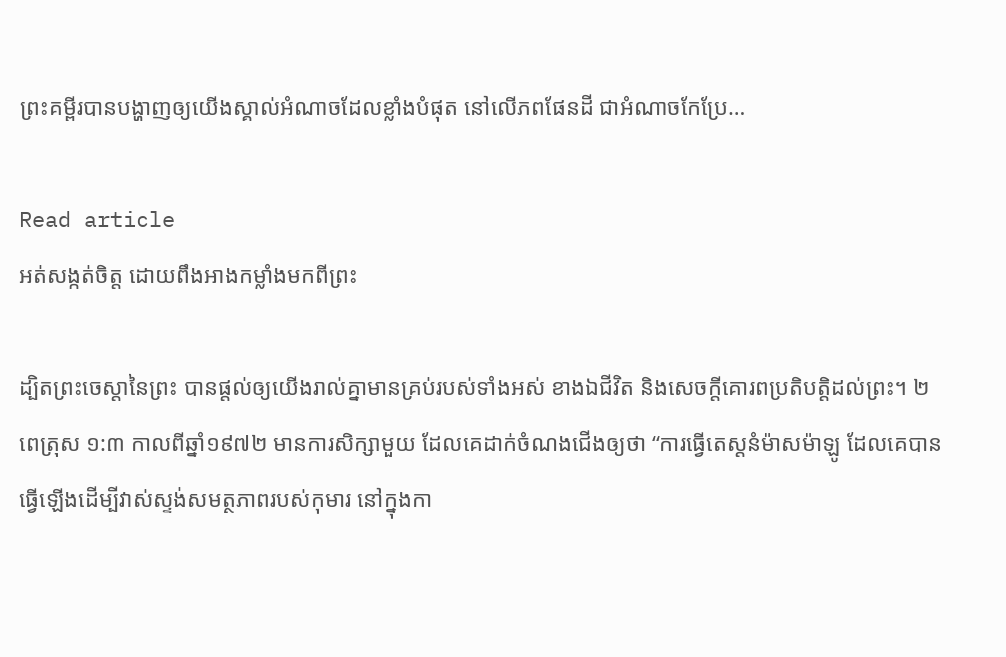ព្រះគម្ពីរបានបង្ហាញឲ្យយើងស្គាល់អំណាចដែលខ្លាំងបំផុត នៅលើភពផែនដី ជាអំណាចកែប្រែ…

Read article
អត់សង្កត់ចិត្ត ដោយពឹងអាងកម្លាំងមកពីព្រះ

ដ្បិតព្រះចេស្ដានៃព្រះ បានផ្តល់ឲ្យយើងរាល់គ្នាមានគ្រប់របស់ទាំងអស់ ខាងឯជីវិត និងសេចក្តីគោរពប្រតិបត្តិដល់ព្រះ។ ២ពេត្រុស ១:៣ កាលពីឆ្នាំ១៩៧២ មានការសិក្សាមួយ ដែលគេដាក់ចំណងជើងឲ្យថា “ការធ្វើតេស្ដនំម៉ាសម៉ាឡូ ដែលគេបានធ្វើឡើងដើម្បីវាស់ស្ទង់សមត្ថភាពរបស់កុមារ នៅក្នុងកា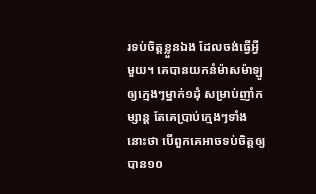រទប់ចិត្តខ្លួនឯង ដែលចង់ធ្វើអ្វីមួយ។ គេបានយកនំម៉ាសម៉ាឡូឲ្យក្មេងៗម្នាក់១ដុំ សម្រាប់ញាំកម្សាន្ត តែគេប្រាប់ក្មេងៗទាំងនោះថា បើពួកគេអាចទប់ចិត្តឲ្យបាន១០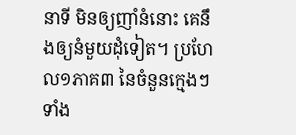នាទី មិនឲ្យញាំនំនោះ គេនឹងឲ្យនំមួយដុំទៀត។ ប្រហែល១ភាគ៣ នៃចំនួនក្មេងៗទាំង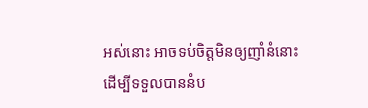អស់នោះ អាចទប់ចិត្តមិនឲ្យញាំនំនោះ ដើម្បីទទួលបាននំប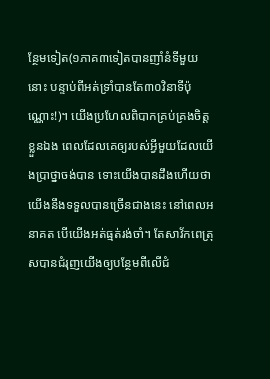ន្ថែមទៀត(១ភាគ៣ទៀតបានញាំនំទីមួយនោះ បន្ទាប់ពីអត់ទ្រាំបានតែ៣០វិនាទីប៉ុណ្ណោះ!)។ យើងប្រហែលពិបាកគ្រប់គ្រងចិត្តខ្លួនឯង ពេលដែលគេឲ្យរបស់អ្វីមួយដែលយើងប្រាថ្នាចង់បាន ទោះយើងបានដឹងហើយថា យើងនឹងទទួលបានច្រើនជាងនេះ នៅពេលអនាគត បើយើងអត់ធ្មត់រង់ចាំ។ តែសាវ័កពេត្រុសបានជំរុញយើងឲ្យបន្ថែមពីលើជំ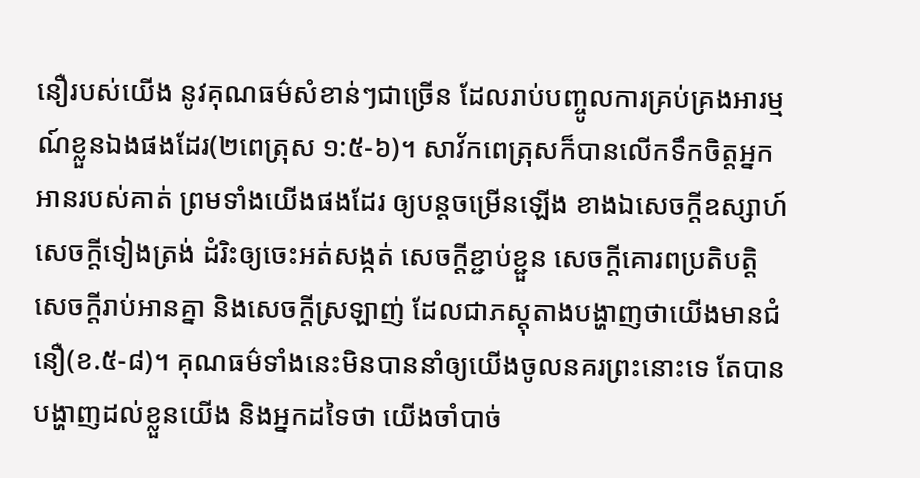នឿរបស់យើង នូវគុណធម៌សំខាន់ៗជាច្រើន ដែលរាប់បញ្ចូលការគ្រប់គ្រងអារម្មណ៍ខ្លួនឯងផងដែរ(២ពេត្រុស ១:៥-៦)។ សាវ័កពេត្រុសក៏បានលើកទឹកចិត្តអ្នកអានរបស់គាត់ ព្រមទាំងយើងផងដែរ ឲ្យបន្តចម្រើនឡើង ខាងឯសេចក្តីឧស្សាហ៍ សេចក្តីទៀងត្រង់ ដំរិះឲ្យចេះអត់សង្កត់ សេចក្តីខ្ជាប់ខ្ជួន សេចក្តីគោរពប្រតិបត្តិ សេចក្តីរាប់អានគ្នា និងសេចក្តីស្រឡាញ់ ដែលជាភស្តុតាងបង្ហាញថាយើងមានជំនឿ(ខ.៥-៨)។ គុណធម៌ទាំងនេះមិនបាននាំឲ្យយើងចូលនគរព្រះនោះទេ តែបានបង្ហាញដល់ខ្លួនយើង និងអ្នកដទៃថា យើងចាំបាច់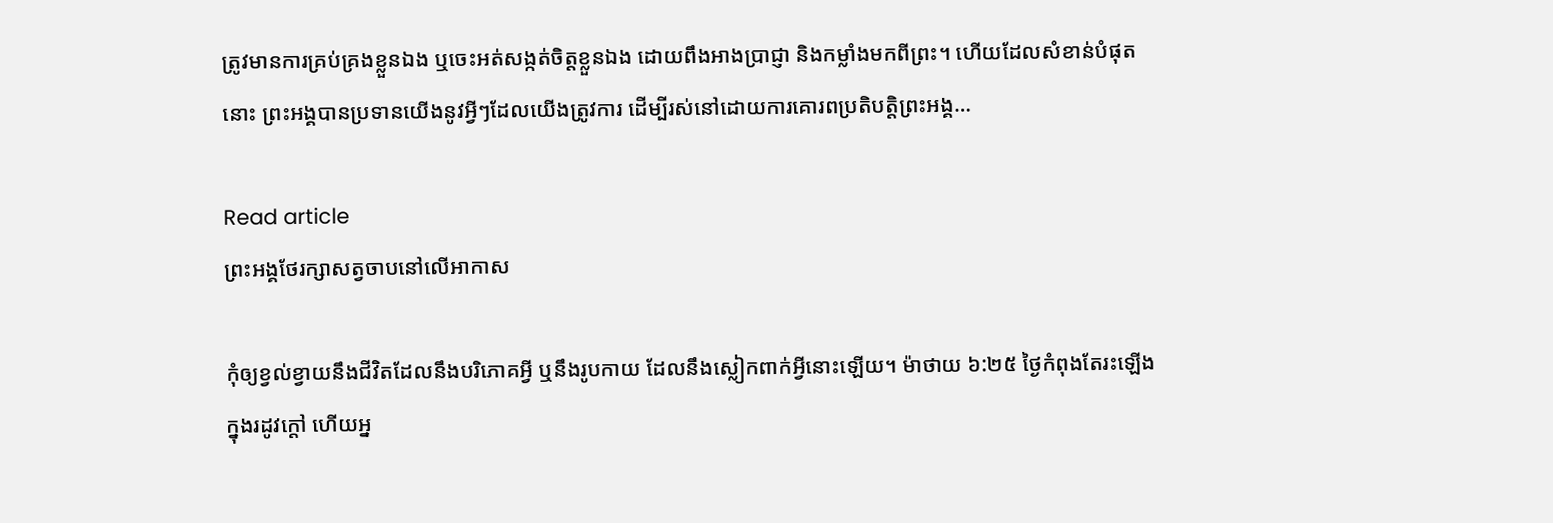ត្រូវមានការគ្រប់គ្រងខ្លួនឯង ឬចេះអត់សង្កត់ចិត្តខ្លួនឯង ដោយពឹងអាងប្រាជ្ញា និងកម្លាំងមកពីព្រះ។ ហើយដែលសំខាន់បំផុតនោះ ព្រះអង្គបានប្រទានយើងនូវអ្វីៗដែលយើងត្រូវការ ដើម្បីរស់នៅដោយការគោរពប្រតិបត្តិព្រះអង្គ…

Read article
ព្រះអង្គថែរក្សាសត្វចាបនៅលើអាកាស

កុំឲ្យខ្វល់ខ្វាយនឹងជីវិតដែលនឹងបរិភោគអ្វី ឬនឹងរូបកាយ ដែលនឹងស្លៀកពាក់អ្វីនោះឡើយ។ ម៉ាថាយ ៦:២៥ ថ្ងៃកំពុងតែរះឡើង ក្នុងរដូវក្តៅ ហើយអ្ន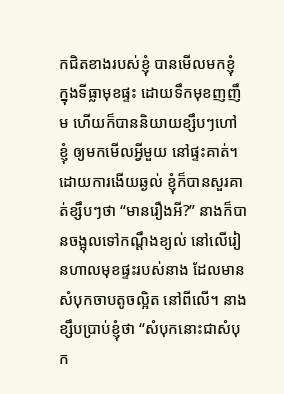កជិតខាងរបស់ខ្ញុំ បានមើលមកខ្ញុំ ក្នុងទីធ្លាមុខផ្ទះ ដោយទឹកមុខញញឹម ហើយក៏បាននិយាយខ្សឹបៗហៅខ្ញុំ ឲ្យមកមើលអ្វីមួយ នៅផ្ទះគាត់។ ដោយការងើយឆ្ងល់ ខ្ញុំក៏បានសួរគាត់ខ្សឹបៗថា “មានរឿងអី?” នាងក៏បានចង្អុលទៅកណ្ដឹងខ្យល់ នៅលើរៀនហាលមុខផ្ទះរបស់នាង ដែលមានសំបុកចាបតូចល្អិត នៅពីលើ។ នាងខ្សឹបប្រាប់ខ្ញុំថា “សំបុកនោះជាសំបុក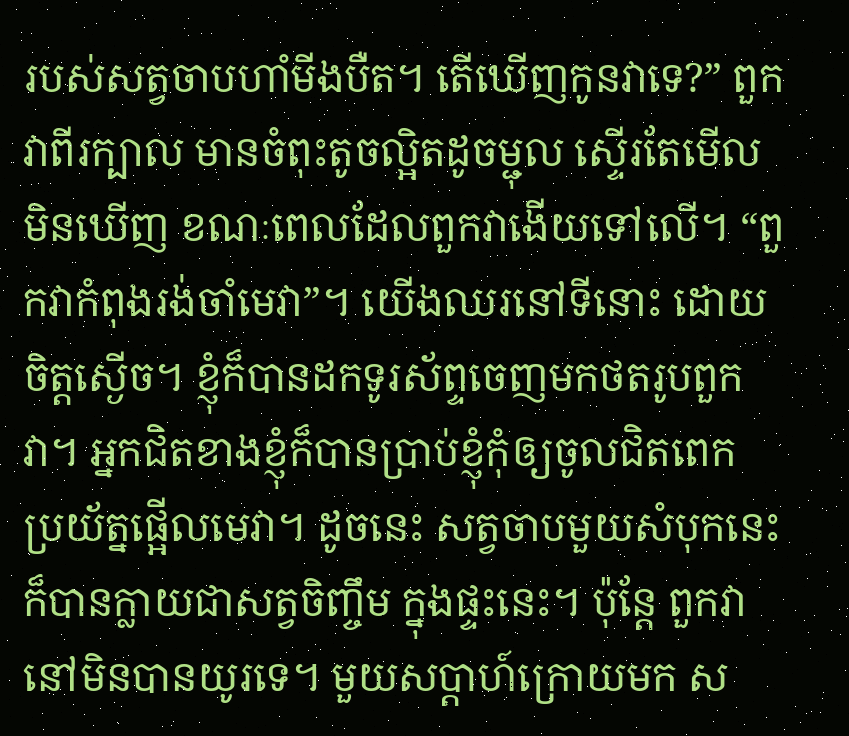របស់សត្វចាបហាំមីងបឺត។ តើឃើញកូនវាទេ?” ពួកវាពីរក្បាល មានចំពុះតូចល្អិតដូចម្ជុល ស្ទើរតែមើលមិនឃើញ ខណៈពេលដែលពួកវាងើយទៅលើ។ “ពួកវាកំពុងរង់ចាំមេវា”។ យើងឈរនៅទីនោះ ដោយចិត្តស្ងើច។ ខ្ញុំក៏បានដកទូរស័ព្ទចេញមកថតរូបពួកវា។ អ្នកជិតខាងខ្ញុំក៏បានប្រាប់ខ្ញុំកុំឲ្យចូលជិតពេក ប្រយ័ត្នផ្អើលមេវា។ ដូចនេះ សត្វចាបមួយសំបុកនេះក៏បានក្លាយជាសត្វចិញ្ចឹម ក្នុងផ្ទះនេះ។ ប៉ុន្តែ ពួកវានៅមិនបានយូរទេ។ មួយសប្តាហ៍ក្រោយមក ស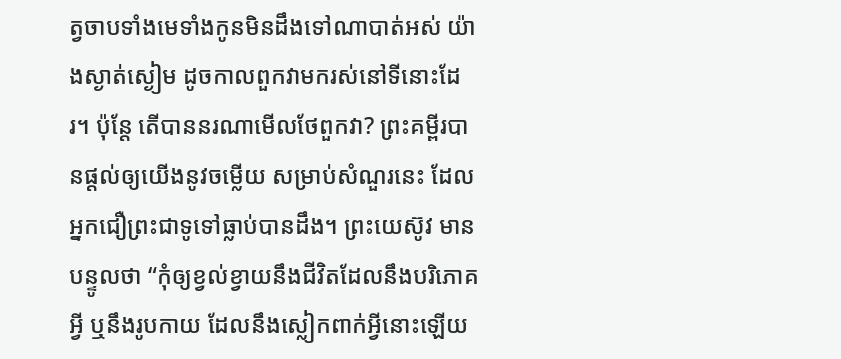ត្វចាបទាំងមេទាំងកូនមិនដឹងទៅណាបាត់អស់ យ៉ាងស្ងាត់ស្ងៀម ដូចកាលពួកវាមករស់នៅទីនោះដែរ។ ប៉ុន្តែ តើបាននរណាមើលថែពួកវា? ព្រះគម្ពីរបានផ្តល់ឲ្យយើងនូវចម្លើយ សម្រាប់សំណួរនេះ ដែលអ្នកជឿព្រះជាទូទៅធ្លាប់បានដឹង។ ព្រះយេស៊ូវ មានបន្ទូលថា “កុំឲ្យខ្វល់ខ្វាយនឹងជីវិតដែលនឹងបរិភោគអ្វី ឬនឹងរូបកាយ ដែលនឹងស្លៀកពាក់អ្វីនោះឡើយ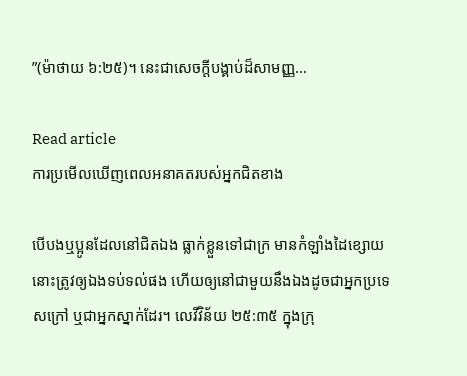”(ម៉ាថាយ ៦:២៥)។ នេះជាសេចក្តីបង្គាប់ដ៏សាមញ្ញ…

Read article
ការប្រមើលឃើញពេលអនាគតរបស់អ្នកជិតខាង

បើបងឬប្អូនដែលនៅជិតឯង ធ្លាក់ខ្លួនទៅជាក្រ មានកំឡាំងដៃខ្សោយ នោះត្រូវឲ្យឯងទប់ទល់ផង ហើយឲ្យនៅជាមួយនឹងឯងដូចជាអ្នកប្រទេសក្រៅ ឬជាអ្នកស្នាក់ដែរ។ លេវីវិន័យ ២៥:៣៥ ក្នុងក្រុ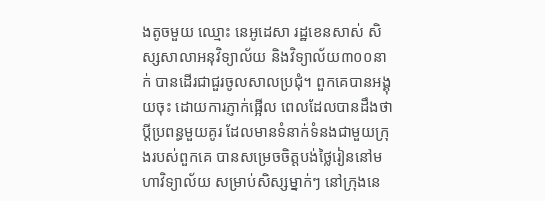ងតូចមួយ ឈ្មោះ នេអូដេសា រដ្ឋខេនសាស់ សិស្សសាលាអនុវិទ្យាល័យ និងវិទ្យាល័យ៣០០នាក់ បានដើរជាជួរចូលសាលប្រជុំ។ ពួកគេបានអង្គុយចុះ ដោយការភ្ញាក់ផ្អើល ពេលដែលបានដឹងថា ប្តីប្រពន្ធមួយគូរ ដែលមានទំនាក់ទំនងជាមួយក្រុងរបស់ពួកគេ បានសម្រេចចិត្តបង់ថ្លៃរៀននៅមហាវិទ្យាល័យ សម្រាប់សិស្សម្នាក់ៗ នៅក្រុងនេ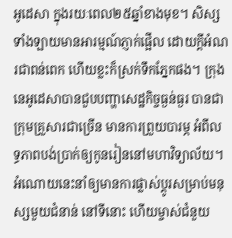អូដេសា ក្នុងរយៈពេល២៥ឆ្នាំខាងមុខ។ សិស្សទាំងឡាយមានអារម្មណ៍ភ្ញាក់ផ្អើល ដោយក្តីអំណរជាពន់ពេក ហើយខ្លះក៏ស្រក់ទឹកភ្នែកផង។ ក្រុងនេអូដេសាបានជួបបញ្ហាសេដ្ឋកិច្ចធ្ងន់ធ្ងរ បានជាក្រុមគ្រួសារជាច្រើន មានការព្រួយបារម្ភ អំពីលទ្ធភាពបង់ប្រាក់ឲ្យកូនរៀននៅមហាវិទ្យាល័យ។ អំណោយនេះនាំឲ្យមានការផ្លាស់ប្តូរសម្រាប់មនុស្សមួយជំនាន់ នៅទីនោះ ហើយម្ចាស់ជំនួយ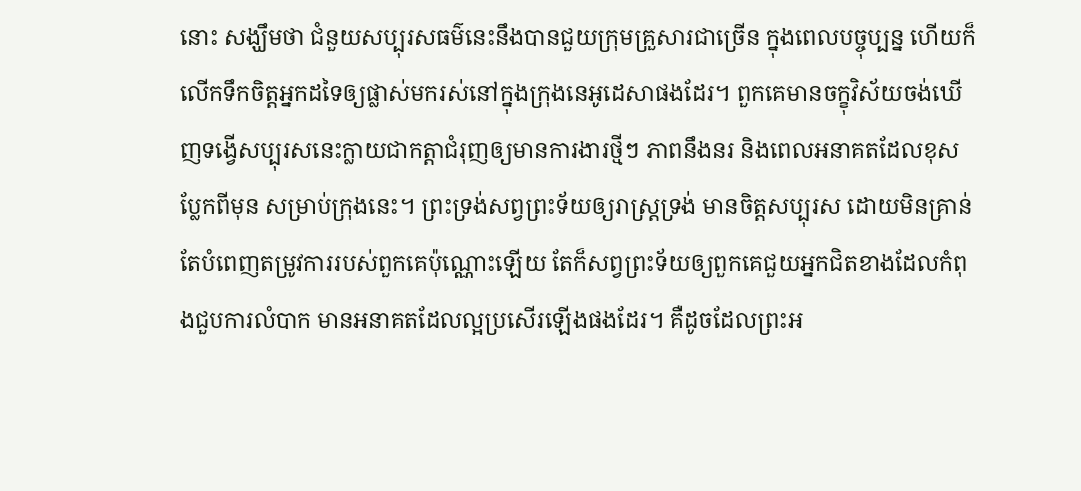នោះ សង្ឃឹមថា ជំនួយសប្បុរសធម៌នេះនឹងបានជួយក្រុមគ្រួសារជាច្រើន ក្នុងពេលបច្ចុប្បន្ន ហើយក៏លើកទឹកចិត្តអ្នកដទៃឲ្យផ្លាស់មករស់នៅក្នុងក្រុងនេអូដេសាផងដែរ។ ពួកគេមានចក្ខុវិស័យចង់ឃើញទង្វើសប្បុរសនេះក្លាយជាកត្តាជំរុញឲ្យមានការងារថ្មីៗ ភាពនឹងនរ និងពេលអនាគតដែលខុសប្លែកពីមុន សម្រាប់ក្រុងនេះ។ ព្រះទ្រង់សព្វព្រះទ័យឲ្យរាស្រ្តទ្រង់ មានចិត្តសប្បុរស ដោយមិនគ្រាន់តែបំពេញតម្រូវការរបស់ពួកគេប៉ុណ្ណោះឡើយ តែក៏សព្វព្រះទ័យឲ្យពួកគេជួយអ្នកជិតខាងដែលកំពុងជួបការលំបាក មានអនាគតដែលល្អប្រសើរឡើងផងដែរ។ គឺដូចដែលព្រះអ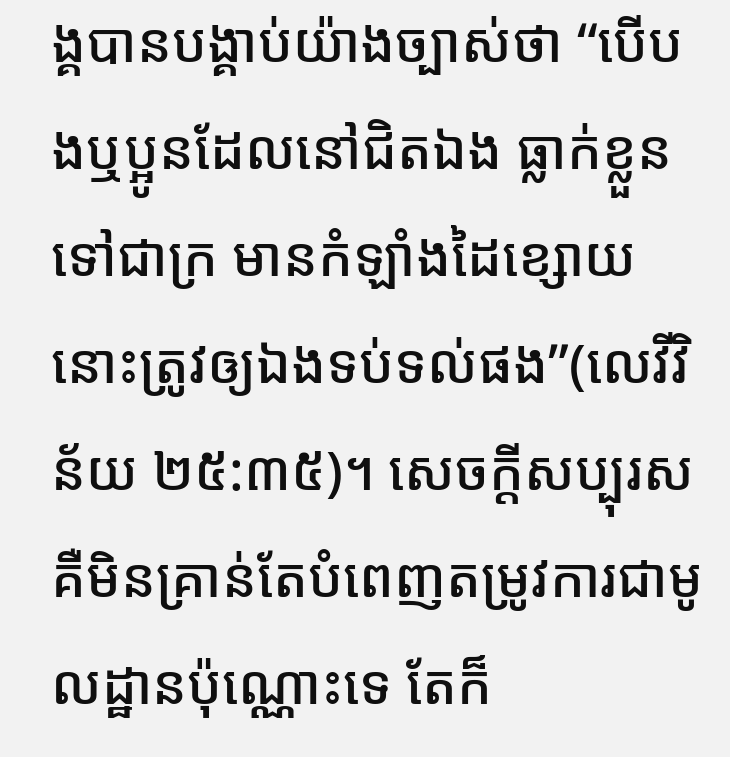ង្គបានបង្គាប់យ៉ាងច្បាស់ថា “បើបងឬប្អូនដែលនៅជិតឯង ធ្លាក់ខ្លួនទៅជាក្រ មានកំឡាំងដៃខ្សោយ នោះត្រូវឲ្យឯងទប់ទល់ផង”(លេវីវិន័យ ២៥:៣៥)។ សេចក្តីសប្បុរសគឺមិនគ្រាន់តែបំពេញតម្រូវការជាមូលដ្ឋានប៉ុណ្ណោះទេ តែក៏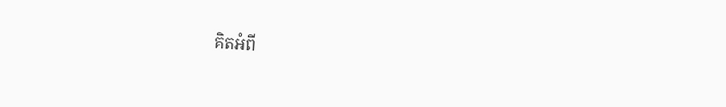គិតអំពី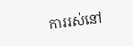ការរស់នៅ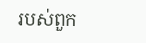របស់ពួក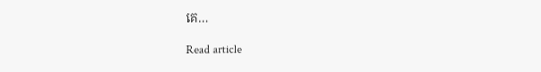គេ…

Read article